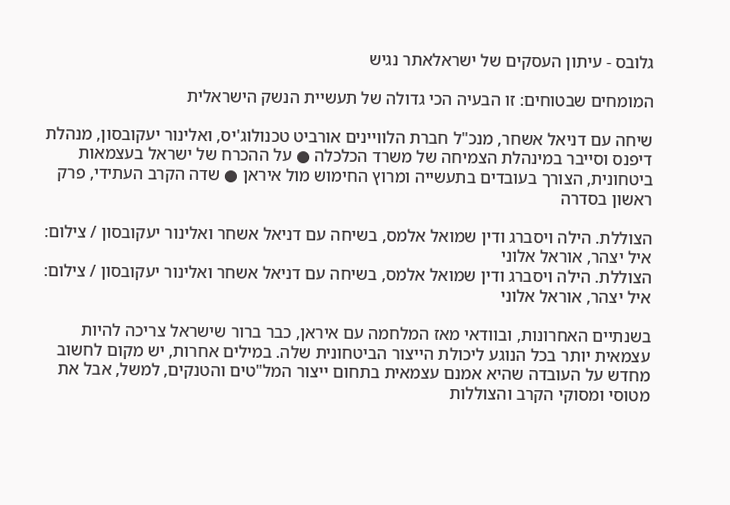גלובס - עיתון העסקים של ישראלאתר נגיש

המומחים שבטוחים: זו הבעיה הכי גדולה של תעשיית הנשק הישראלית

שיחה עם דניאל אשחר, מנכ"ל חברת הלוויינים אורביט טכנולוג'יס, ואלינור יעקובסון, מנהלת דיפנס וסייבר במינהלת הצמיחה של משרד הכלכלה ● על ההכרח של ישראל בעצמאות ביטחונית, הצורך בעובדים בתעשייה ומרוץ החימוש מול איראן ● שדה הקרב העתידי, פרק ראשון בסדרה

הצוללת. הילה ויסברג ודין שמואל אלמס, בשיחה עם דניאל אשחר ואלינור יעקובסון / צילום: איל יצהר, אוראל אלוני
הצוללת. הילה ויסברג ודין שמואל אלמס, בשיחה עם דניאל אשחר ואלינור יעקובסון / צילום: איל יצהר, אוראל אלוני

בשנתיים האחרונות, ובוודאי מאז המלחמה עם איראן, כבר ברור שישראל צריכה להיות עצמאית יותר בכל הנוגע ליכולת הייצור הביטחונית שלה. במילים אחרות, יש מקום לחשוב מחדש על העובדה שהיא אמנם עצמאית בתחום ייצור המל"טים והטנקים, למשל, אבל את מטוסי ומסוקי הקרב והצוללות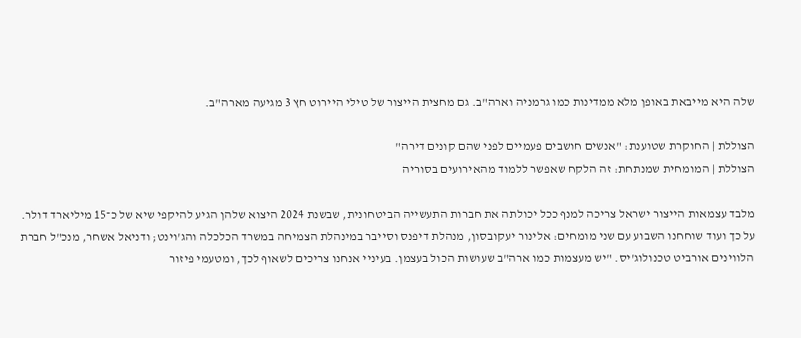שלה היא מייבאת באופן מלא ממדינות כמו גרמניה וארה"ב. גם מחצית הייצור של טילי היירוט חץ 3 מגיעה מארה"ב.

הצוללת | החוקרת שטוענת: "אנשים חושבים פעמיים לפני שהם קונים דירה"
הצוללת | המומחית שמנתחת: זה הלקח שאפשר ללמוד מהאירועים בסוריה

מלבד עצמאות הייצור ישראל צריכה למנף ככל יכולתה את חברות התעשייה הביטחונית, שבשנת 2024 היצוא שלהן הגיע להיקפי שיא של כ־15 מיליארד דולר. על כך ועוד שוחחנו השבוע עם שני מומחים: אלינור יעקובסון, מנהלת דיפנס וסייבר במינהלת הצמיחה במשרד הכלכלה והג'וינט; ודניאל אשחר, מנכ"ל חברת הלווינים אורביט טכנולוג'יס. "יש מעצמות כמו ארה"ב שעושות הכול בעצמן. בעיניי אנחנו צריכים לשאוף לכך, ומטעמי פיזור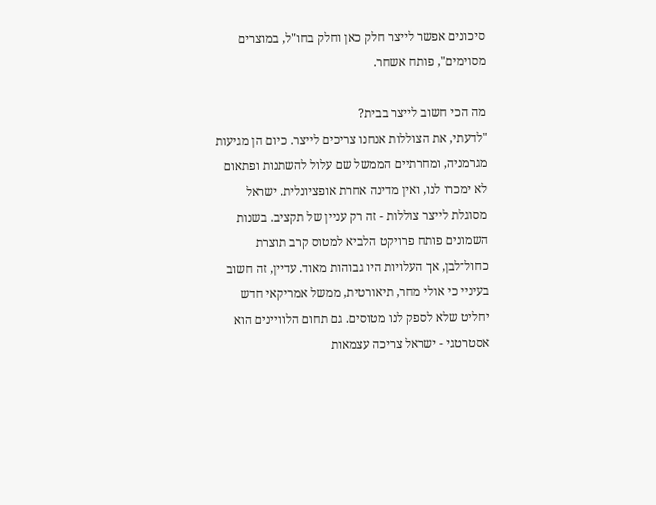סיכונים אפשר לייצר חלק כאן וחלק בחו"ל, במוצרים מסוימים", פותח אשחר.

מה הכי חשוב לייצר בבית?
"לדעתי, את הצוללות אנחנו צריכים לייצר. כיום הן מגיעות מגרמניה, ומחרתיים הממשל שם עלול להשתנות ופתאום לא ימכרו לנו, ואין מדינה אחרת אופציונלית. ישראל מסוגלת לייצר צוללות - זה רק עניין של תקציב. בשנות השמונים פותח פרויקט הלביא למטוס קרב תוצרת כחול־לבן, אך העלויות היו גבוהות מאוד. עדיין, זה חשוב בעיניי כי אולי מחר, תיאורטית, ממשל אמריקאי חדש יחליט שלא לספק לנו מטוסים. גם תחום הלוויינים הוא אסטרטגי - ישראל צריכה עצמאות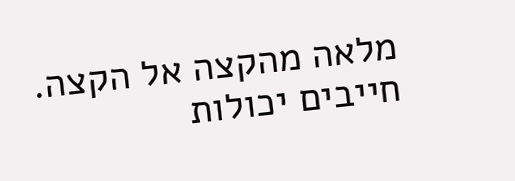מלאה מהקצה אל הקצה. חייבים יכולות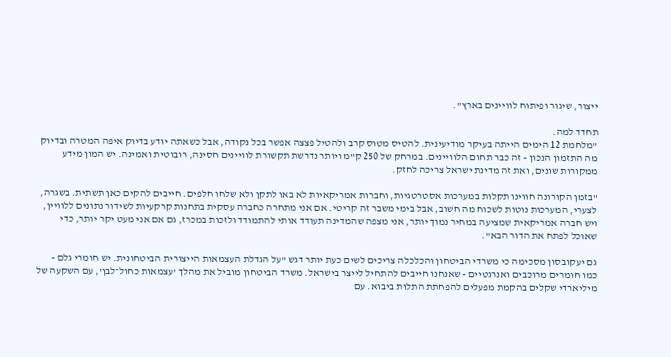ייצור, שיגור ופיתוח לוויינים בארץ".

תחדד למה.
"מלחמת 12 הימים הייתה בעיקר מודיעינית. להטיס מטוס קרב ולהטיל פצצה אפשר בכל נקודה, אבל כשאתה יודע בדיוק איפה המטרה ובדיוק מה התזמון הנכון - זה כבר תחום הלוויינים. במרחק של 250 ק"מ ויותר נדרשת תקשורת לוויינים חסינה, רובוטית ואמינה. יש המון מידע ממקורות שונים, ואת זה מדינת ישראל צריכה לחזק.

"בזמן הקורונה חווינו תקלות במערכות אסטרטגיות, וחברות אמריקאיות לא באו לתקן ולא שלחו חלפים. חייבים להקים כאן תשתית. בשגרה, לצערי, המערכות נוטות לשכוח מה חשוב, אבל בימי משבר זה קריטי. אם אני מתחרה כחברה עסקית בתחנות קרקעיות לשידור נתונים ללוויין, ויש חברה אמריקאית שמציעה במחיר נמוך יותר, אני מצפה שהמדינה תעודד אותי להתמודד ולזכות במכרז, גם אם אני מעט יקר יותר, כדי שאוכל לפתח את הדור הבא".

גם יעקובסון מסכימה כי משרדי הביטחון והכלכלה צריכים לשים כעת יותר דגש "על הגדלת העצמאות הייצורית הביטחונית. יש חומרי גלם - כמו חומרים מרוכבים ואנרגטיים - שאנחנו חייבים להתחיל לייצר בישראל. משרד הביטחון מוביל את מהלך 'עצמאות כחול־לבן', עם השקעה של מיליארדי שקלים בהקמת מפעלים להפחתת התלות ביבוא. עם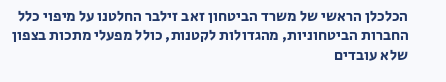הכלכלן הראשי של משרד הביטחון זאב זילבר החלטנו על מיפוי כלל החברות הביטחוניות, מהגדולות לקטנות, כולל מפעלי מתכות בצפון שלא עובדים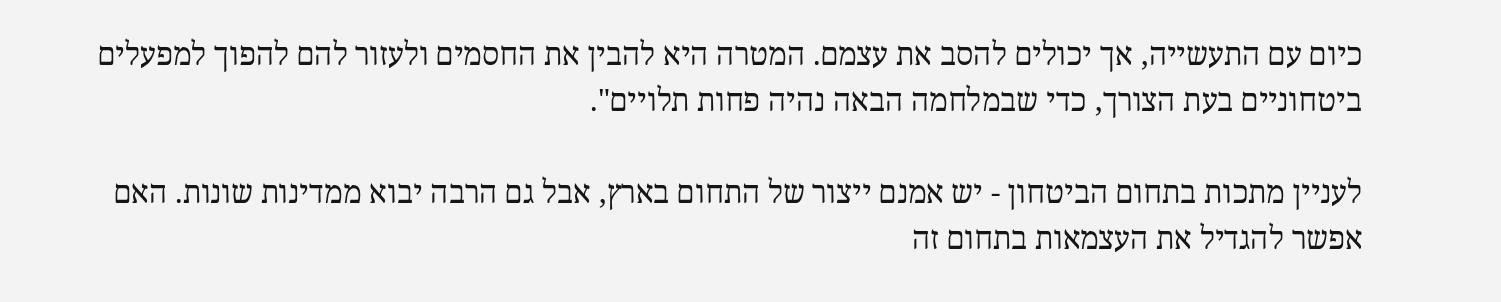כיום עם התעשייה, אך יכולים להסב את עצמם. המטרה היא להבין את החסמים ולעזור להם להפוך למפעלים ביטחוניים בעת הצורך, כדי שבמלחמה הבאה נהיה פחות תלויים".

לעניין מתכות בתחום הביטחון - יש אמנם ייצור של התחום בארץ, אבל גם הרבה יבוא ממדינות שונות. האם אפשר להגדיל את העצמאות בתחום זה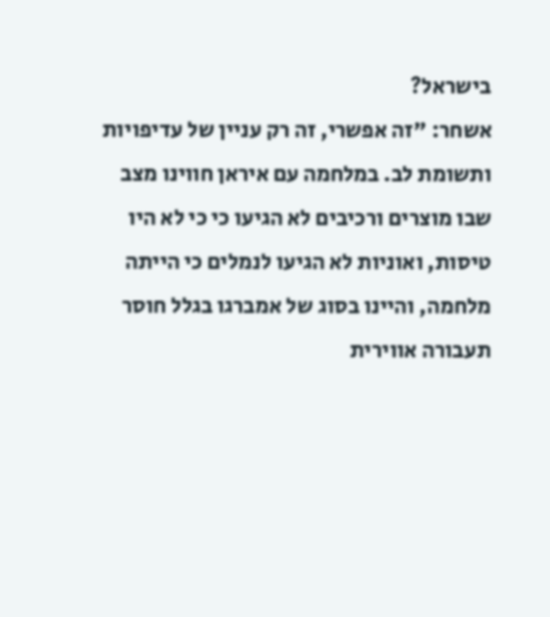בישראל?
אשחר: "זה אפשרי, זה רק עניין של עדיפויות ותשומת לב. במלחמה עם איראן חווינו מצב שבו מוצרים ורכיבים לא הגיעו כי כי לא היו טיסות, ואוניות לא הגיעו לנמלים כי הייתה מלחמה, והיינו בסוג של אמברגו בגלל חוסר תעבורה אווירית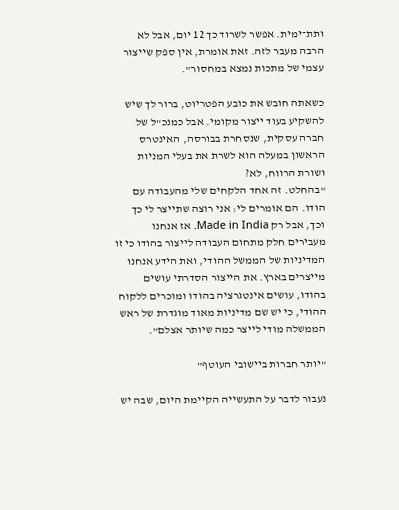ותת־ימית. אפשר לשרוד כך 12 יום, אבל לא הרבה מעבר לזה. זאת אומרת, אין ספק שייצור עצמי של מתכות נמצא במחסור".

כשאתה חובש את כובע הפטריוט, ברור לך שיש להשקיע בעוד ייצור מקומי. אבל כמנכ"ל של חברה עסקית, שנסחרת בבורסה, האינטרס הראשון במעלה הוא לשרת את בעלי המניות ושורת הרווח, לא?
"בהחלט. זה אחד הלקחים שלי מהעבודה עם הודו. הם אומרים לי: אני רוצה שתייצר לי כך וכך, אבל רק Made in India. אז אנחנו מעבירים חלק מתחום העבודה לייצור בהודו כי זו המדיניות של הממשל ההודי, ואת הידע אנחנו מייצרים בארץ. את הייצור הסדרתי עושים בהודו, עושים אינטגרציה בהודו ומוכרים ללקוח ההודי, כי יש שם מדיניות מאוד מוגדרת של ראש הממשלה מודי לייצר כמה שיותר אצלם".

"יותר חברות ביישובי העוטף"

נעבור לדבר על התעשייה הקיימת היום, שבה יש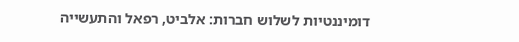דומיננטיות לשלוש חברות: אלביט, רפאל והתעשייה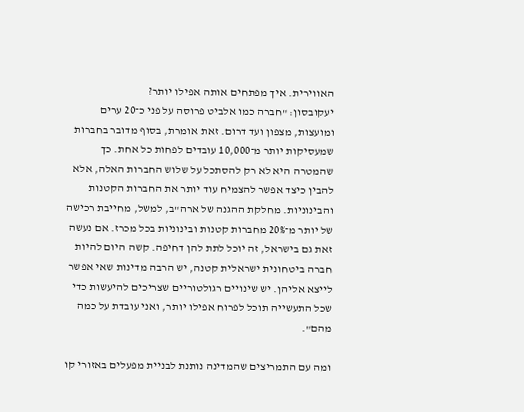האווירית. איך מפתחים אותה אפילו יותר?
יעקובסון: "חברה כמו אלביט פרוסה על פני כ־20 ערים ומועצות, מצפון ועד דרום. זאת אומרת, בסוף מדובר בחברות שמעסיקות יותר מ־10,000 עובדים לפחות כל אחת. כך שהמטרה היא לא רק להסתכל על שלוש החברות האלה, אלא להבין כיצד אפשר להצמיח עוד יותר את החברות הקטנות והבינוניות. מחלקת ההגנה של ארה"ב, למשל, מחייבת רכישה של יותר מ־20% מחברות קטנות ובינוניות בכל מכרז. אם נעשה זאת גם בישראל, זה יוכל לתת להן דחיפה. קשה היום להיות חברה ביטחונית ישראלית קטנה, יש הרבה מדינות שאי אפשר לייצא אליהן. יש שינויים רגולטוריים שצריכים להיעשות כדי שכל התעשייה תוכל לפרוח אפילו יותר, ואני עובדת על כמה מהם".

ומה עם התמריצים שהמדינה נותנת לבניית מפעלים באזורי קו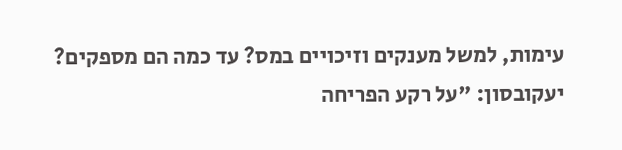עימות, למשל מענקים וזיכויים במס? עד כמה הם מספקים?
יעקובסון: "על רקע הפריחה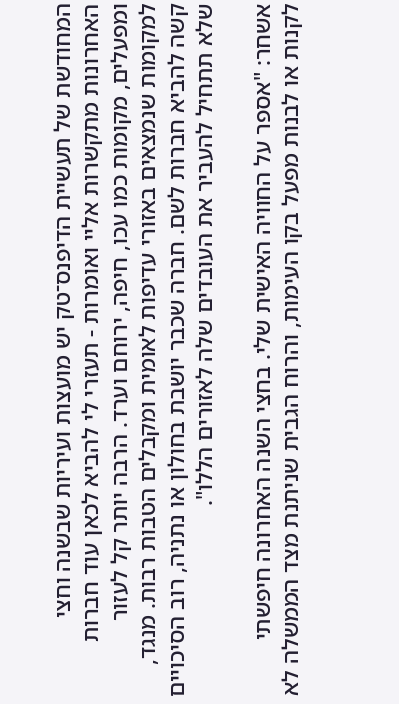המחודשת של תעשיית הדיפנס־טק יש מועצות ועיריות שבשנה וחצי האחרונות מתקשרות אליי ואומרות - תעזרי לי להביא לכאן עוד חברות ומפעלים, מקומות כמו עכו, חיפה, ירוחם וערד. הרבה יותר קל לעזור למקומות שנמצאים באזורי עדיפות לאומית ומקבלים הטבות רבות. מנגד, קשה להביא חברות לשם. חברה שכבר יושבת בחולון או נתניה, רוב הסיכויים שלא תתחיל להעביר את העובדים שלה לאזורים הללו".

אשחר: "אספר על החוויה האישית שלי. בחצי השנה האחרונה חיפשתי לקנות או לבנות מפעל בקו העימות, והרוח הגבית שניתנת מצד הממשלה לא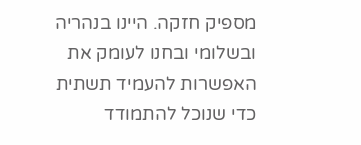מספיק חזקה. היינו בנהריה ובשלומי ובחנו לעומק את האפשרות להעמיד תשתית כדי שנוכל להתמודד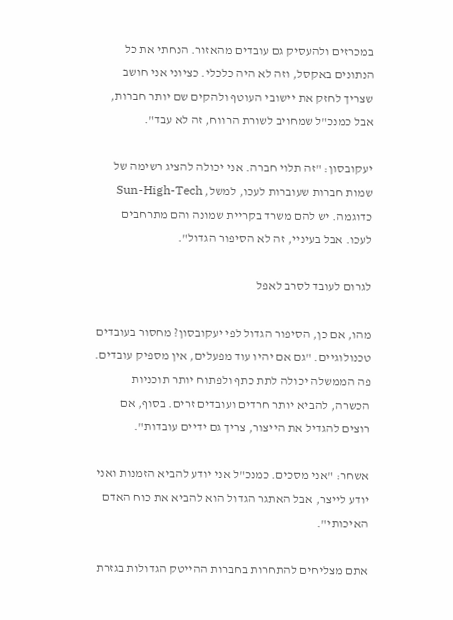במכרזים ולהעסיק גם עובדים מהאזור. הנחתי את כל הנתונים באקסל, וזה לא היה כלכלי. כציוני אני חושב שצריך לחזק את יישובי העוטף ולהקים שם יותר חברות, אבל כמנכ"ל שמחויב לשורת הרווח, זה לא עבד".

יעקובסון: "זה תלוי חברה. אני יכולה להציג רשימה של שמות חברות שעוברות לעכו, למשל, Sun-High-Tech כדוגמה. יש להם משרד בקריית שמונה והם מתרחבים לעכו. אבל בעיניי, זה לא הסיפור הגדול".

לגרום לעובד לסרב לאפל

מהו, אם כן, הסיפור הגדול לפי יעקובסון? מחסור בעובדים טכנולוגיים. "גם אם יהיו עוד מפעלים, אין מספיק עובדים. פה הממשלה יכולה לתת כתף ולפתוח יותר תוכניות הכשרה, להביא יותר חרדים ועובדים זרים. בסוף, אם רוצים להגדיל את הייצור, צריך גם ידיים עובדות".

אשחר: "אני מסכים. כמנכ"ל אני יודע להביא הזמנות ואני יודע לייצר, אבל האתגר הגדול הוא להביא את כוח האדם האיכותי".

אתם מצליחים להתחרות בחברות ההייטק הגדולות בגזרת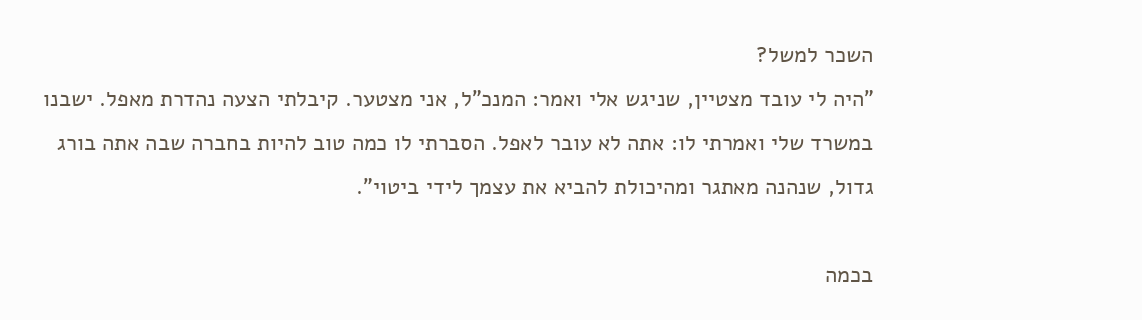השכר למשל?
"היה לי עובד מצטיין, שניגש אלי ואמר: המנכ"ל, אני מצטער. קיבלתי הצעה נהדרת מאפל. ישבנו במשרד שלי ואמרתי לו: אתה לא עובר לאפל. הסברתי לו כמה טוב להיות בחברה שבה אתה בורג גדול, שנהנה מאתגר ומהיכולת להביא את עצמך לידי ביטוי".

בכמה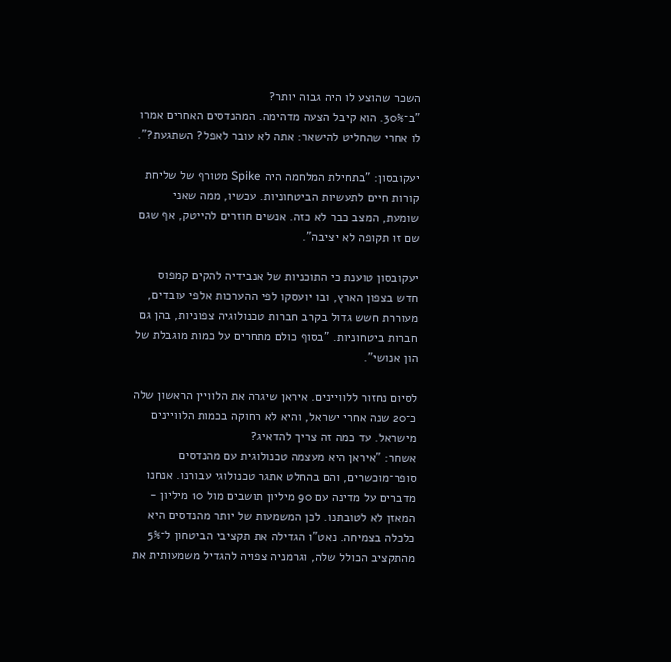השכר שהוצע לו היה גבוה יותר?
"ב־30%. הוא קיבל הצעה מדהימה. המהנדסים האחרים אמרו לו אחרי שהחליט להישאר: אתה לא עובר לאפל? השתגעת?".

יעקובסון: "בתחילת המלחמה היה Spike מטורף של שליחת קורות חיים לתעשיות הביטחוניות. עכשיו, ממה שאני שומעת, המצב כבר לא כזה. אנשים חוזרים להייטק, אף שגם שם זו תקופה לא יציבה".

יעקובסון טוענת כי התוכניות של אנבידיה להקים קמפוס חדש בצפון הארץ, ובו יועסקו לפי ההערכות אלפי עובדים, מעוררת חשש גדול בקרב חברות טכנולוגיה צפוניות, בהן גם חברות ביטחוניות. "בסוף כולם מתחרים על כמות מוגבלת של הון אנושי".

לסיום נחזור ללוויינים. איראן שיגרה את הלוויין הראשון שלה כ־20 שנה אחרי ישראל, והיא לא רחוקה בכמות הלוויינים מישראל. עד כמה זה צריך להדאיג?
אשחר: "איראן היא מעצמה טכנולוגית עם מהנדסים סופר־מוכשרים, והם בהחלט אתגר טכנולוגי עבורנו. אנחנו מדברים על מדינה עם 90 מיליון תושבים מול 10 מיליון - המאזן לא לטובתנו. לכן המשמעות של יותר מהנדסים היא כלכלה בצמיחה. נאט"ו הגדילה את תקציבי הביטחון ל־5% מהתקציב הכולל שלה, וגרמניה צפויה להגדיל משמעותית את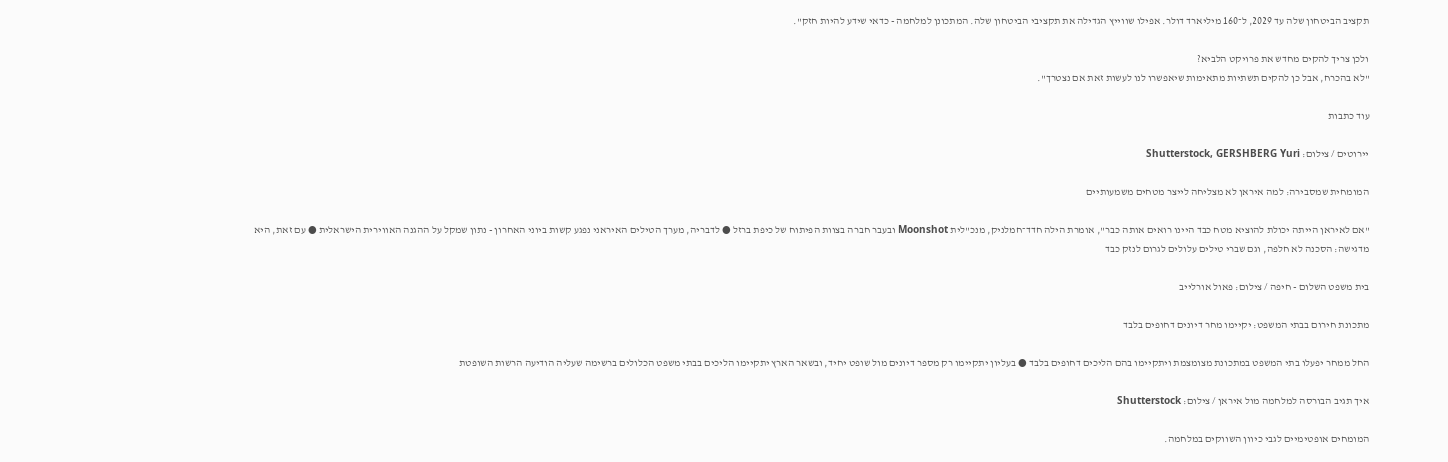תקציב הביטחון שלה עד 2029, ל־160 מיליארד דולר. אפילו שווייץ הגדילה את תקציבי הביטחון שלה. המתכונן למלחמה - כדאי שידע להיות חזק".

ולכן צריך להקים מחדש את פרויקט הלביא?
"לא בהכרח, אבל כן להקים תשתיות מתאימות שיאפשרו לנו לעשות זאת אם נצטרך".

עוד כתבות

יירוטים / צילום: Shutterstock, GERSHBERG Yuri

המומחית שמסבירה: למה איראן לא מצליחה לייצר מטחים משמעותיים

"אם לאיראן הייתה יכולת להוציא מטח כבד היינו רואים אותה כבר", אומרת הילה חדד־חמלניק, מנכ"לית Moonshot ובעבר חברה בצוות הפיתוח של כיפת ברזל ● לדבריה, מערך הטילים האיראני נפגע קשות ביוני האחרון - נתון שמקל על ההגנה האווירית הישראלית ● עם זאת, היא מדגישה: הסכנה לא חלפה, וגם שברי טילים עלולים לגרום לנזק כבד

בית משפט השלום - חיפה / צילום: פאול אורלייב

מתכונת חירום בבתי המשפט: יקיימו מחר דיונים דחופים בלבד

החל ממחר יפעלו בתי המשפט במתכונת מצומצמת ויתקיימו בהם הליכים דחופים בלבד ● בעליון יתקיימו רק מספר דיונים מול שופט יחיד, ובשאר הארץ יתקיימו הליכים בבתי משפט הכלולים ברשימה שעליה הודיעה הרשות השופטת

איך תגיב הבורסה למלחמה מול איראן / צילום: Shutterstock

המומחים אופטימיים לגבי כיוון השווקים במלחמה.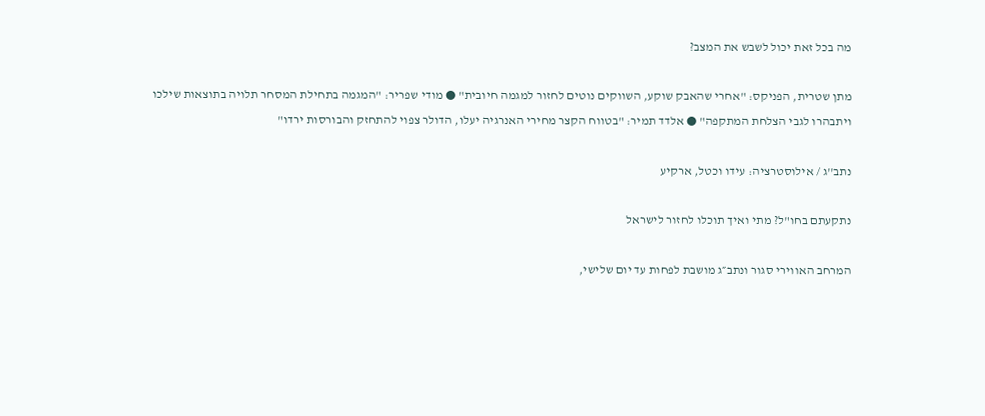מה בכל זאת יכול לשבש את המצב?

מתן שטרית, הפניקס: "אחרי שהאבק שוקע, השווקים נוטים לחזור למגמה חיובית" ● מודי שפריר: "המגמה בתחילת המסחר תלויה בתוצאות שילכו ויתבהרו לגבי הצלחת המתקפה" ● אלדד תמיר: "בטווח הקצר מחירי האנרגיה יעלו, הדולר צפוי להתחזק והבורסות ירדו"

נתב''ג / אילוסטרציה: עידו וכטל, ארקיע

נתקעתם בחו"ל? מתי ואיך תוכלו לחזור לישראל

המרחב האווירי סגור ונתב״ג מושבת לפחות עד יום שלישי,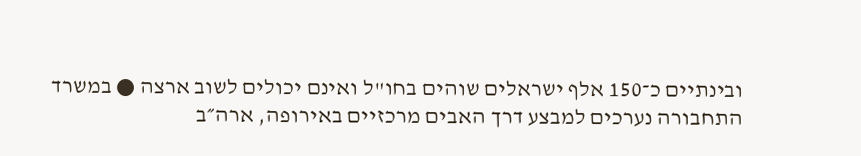ובינתיים כ־150 אלף ישראלים שוהים בחו"ל ואינם יכולים לשוב ארצה ● במשרד התחבורה נערכים למבצע דרך האבים מרכזיים באירופה, ארה״ב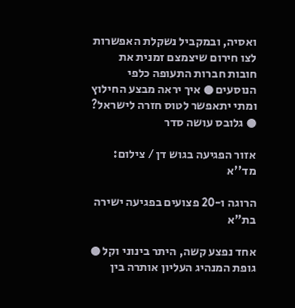ואסיה, ובמקביל נשקלת האפשרות לצו חירום שיצמצם זמנית את חובות חברות התעופה כלפי הנוסעים ● איך יראה מבצע החילוץ ומתי יתאפשר לטוס חזרה לישראל? ● גלובס עושה סדר

אזור הפגיעה בגוש דן / צילום: מד''א

הרוגה ו-20 פצועים בפגיעה ישירה בת"א

אחד נפצע קשה, היתר בינוני וקל ● גופת המנהיג העליון אותרה בין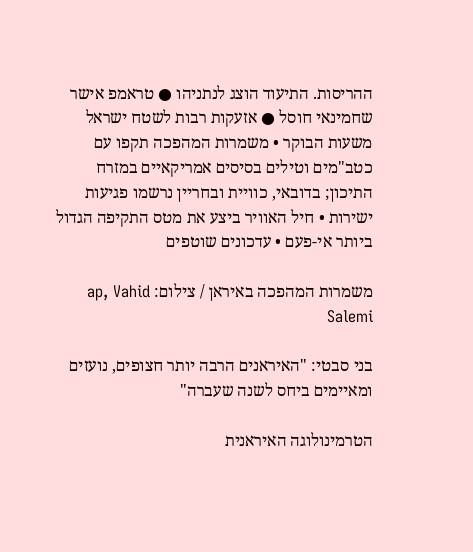ההריסות. התיעוד הוצג לנתניהו ● טראמפ אישר שחמינאי חוסל ● אזעקות רבות לשטח ישראל משעות הבוקר • משמרות המהפכה תקפו עם כטב"מים וטילים בסיסים אמריקאיים במזרח התיכון; בדובאי, כוויית ובחריין נרשמו פגיעות ישירות • חיל האוויר ביצע את מטס התקיפה הגדול ביותר אי-פעם • עדכונים שוטפים

משמרות המהפכה באיראן / צילום: ap, Vahid Salemi

בני סבטי: "האיראנים הרבה יותר חצופים, נועזים ומאיימים ביחס לשנה שעברה"

הטרמינולוגה האיראנית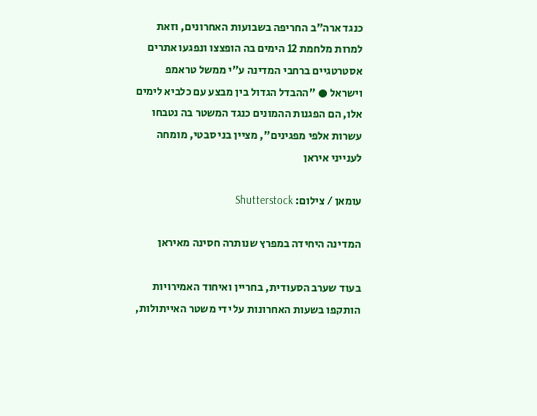כנגד ארה"ב החריפה בשבועות האחרונים, וזאת למרות מלחמת 12 הימים בה הופצצו ונפגעו אתרים אסטרטגיים ברחבי המדינה ע"י ממשל טראמפ וישראל ● "ההבדל הגדול בין מבצע עם כלביא לימים אלו, הם הפגנות ההמונים כנגד המשטר בה נטבחו עשרות אלפי מפגינים", מציין בני סבטי, מומחה לענייני איראן

עומאן / צילום: Shutterstock

המדינה היחידה במפרץ שנותרה חסינה מאיראן

בעוד שערב הסעודית, בחריין ואיחוד האמירויות הותקפו בשעות האחרונות על ידי משטר האייתולות,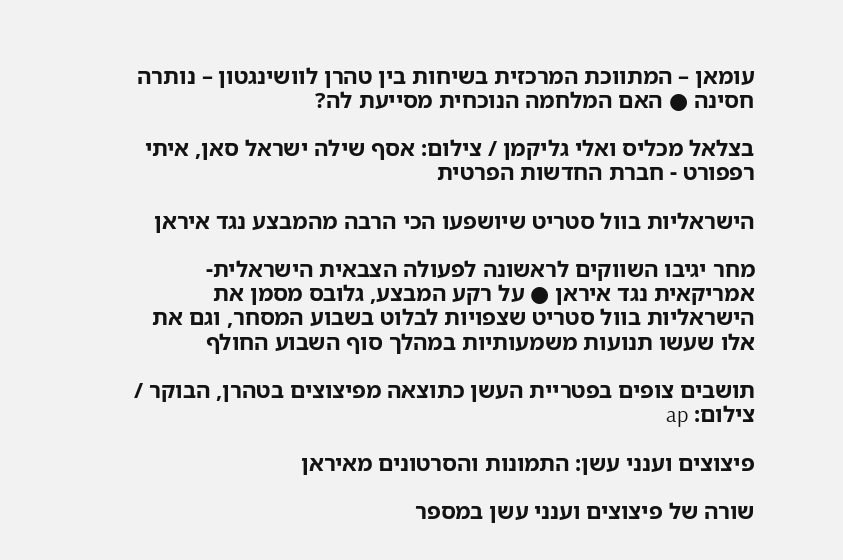עומאן – המתווכת המרכזית בשיחות בין טהרן לוושינגטון – נותרה חסינה ● האם המלחמה הנוכחית מסייעת לה?

בצלאל מכליס ואלי גליקמן / צילום: אסף שילה ישראל סאן, איתי רפפורט - חברת החדשות הפרטית

הישראליות בוול סטריט שיושפעו הכי הרבה מהמבצע נגד איראן

מחר יגיבו השווקים לראשונה לפעולה הצבאית הישראלית-אמריקאית נגד איראן ● על רקע המבצע, גלובס מסמן את הישראליות בוול סטריט שצפויות לבלוט בשבוע המסחר, וגם את אלו שעשו תנועות משמעותיות במהלך סוף השבוע החולף

תושבים צופים בפטריית העשן כתוצאה מפיצוצים בטהרן, הבוקר / צילום: ap

פיצוצים וענני עשן: התמונות והסרטונים מאיראן

שורה של פיצוצים וענני עשן במספר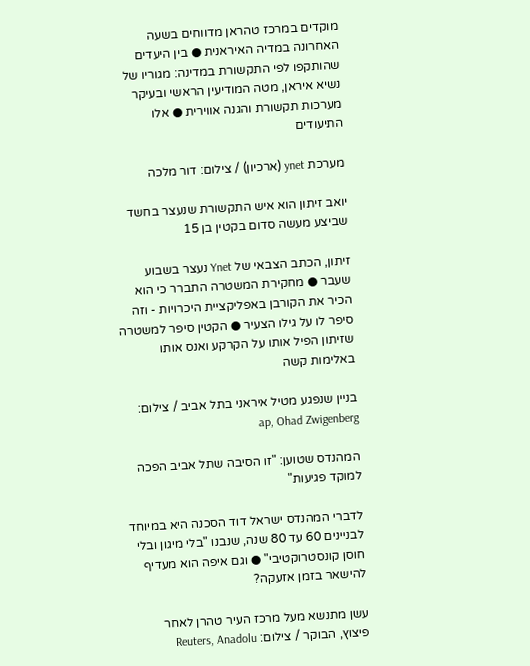מוקדים במרכז טהראן מדווחים בשעה האחרונה במדיה האיראנית ● בין היעדים שהותקפו לפי התקשורת במדינה: מגוריו של נשיא איראן, מטה המודיעין הראשי ובעיקר מערכות תקשורת והגנה אווירית ● אלו התיעודים

מערכת ynet (ארכיון) / צילום: דור מלכה

יואב זיתון הוא איש התקשורת שנעצר בחשד שביצע מעשה סדום בקטין בן 15

זיתון, הכתב הצבאי של Ynet נעצר בשבוע שעבר ● מחקירת המשטרה התברר כי הוא הכיר את הקורבן באפליקציית היכרויות - וזה סיפר לו על גילו הצעיר ● הקטין סיפר למשטרה שזיתון הפיל אותו על הקרקע ואנס אותו באלימות קשה

בניין שנפגע מטיל איראני בתל אביב / צילום: ap, Ohad Zwigenberg

המהנדס שטוען: "זו הסיבה שתל אביב הפכה למוקד פגיעות"

לדברי המהנדס ישראל דוד הסכנה היא במיוחד לבניינים 60 עד 80 שנה, שנבנו "בלי מיגון ובלי חוסן קונסטרוקטיבי" ● וגם איפה הוא מעדיף להישאר בזמן אזעקה?

עשן מתנשא מעל מרכז העיר טהרן לאחר פיצוץ, הבוקר / צילום: Reuters, Anadolu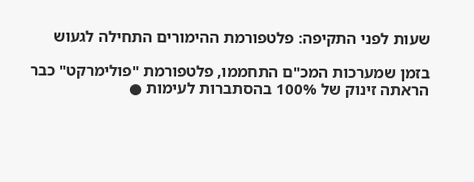שעות לפני התקיפה: פלטפורמת ההימורים התחילה לגעוש

בזמן שמערכות המכ"ם התחממו, פלטפורמת "פולימרקט" כבר הראתה זינוק של 100% בהסתברות לעימות ●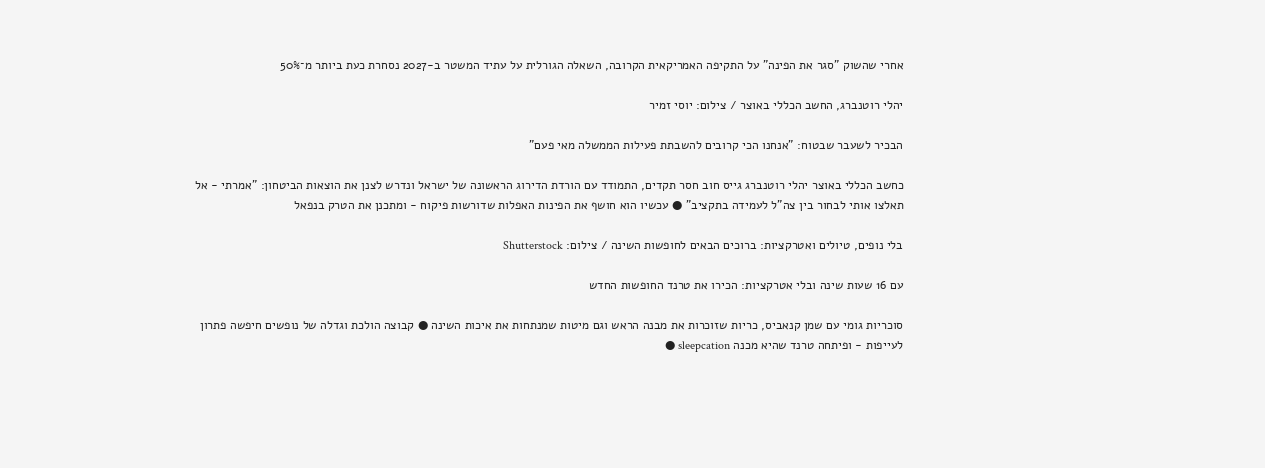אחרי שהשוק "סגר את הפינה" על התקיפה האמריקאית הקרובה, השאלה הגורלית על עתיד המשטר ב-2027 נסחרת כעת ביותר מ־50%

יהלי רוטנברג, החשב הכללי באוצר / צילום: יוסי זמיר

הבכיר לשעבר שבטוח: "אנחנו הכי קרובים להשבתת פעילות הממשלה מאי פעם"

כחשב הכללי באוצר יהלי רוטנברג גייס חוב חסר תקדים, התמודד עם הורדת הדירוג הראשונה של ישראל ונדרש לצנן את הוצאות הביטחון: "אמרתי - אל תאלצו אותי לבחור בין צה"ל לעמידה בתקציב" ● עכשיו הוא חושף את הפינות האפלות שדורשות פיקוח - ומתכנן את הטרק בנפאל

בלי נופים, טיולים ואטרקציות: ברוכים הבאים לחופשות השינה / צילום: Shutterstock

עם 16 שעות שינה ובלי אטרקציות: הכירו את טרנד החופשות החדש

סוכריות גומי עם שמן קנאביס, כריות שזוכרות את מבנה הראש וגם מיטות שמנתחות את איכות השינה ● קבוצה הולכת וגדלה של נופשים חיפשה פתרון לעייפות - ופיתחה טרנד שהיא מכנה sleepcation ●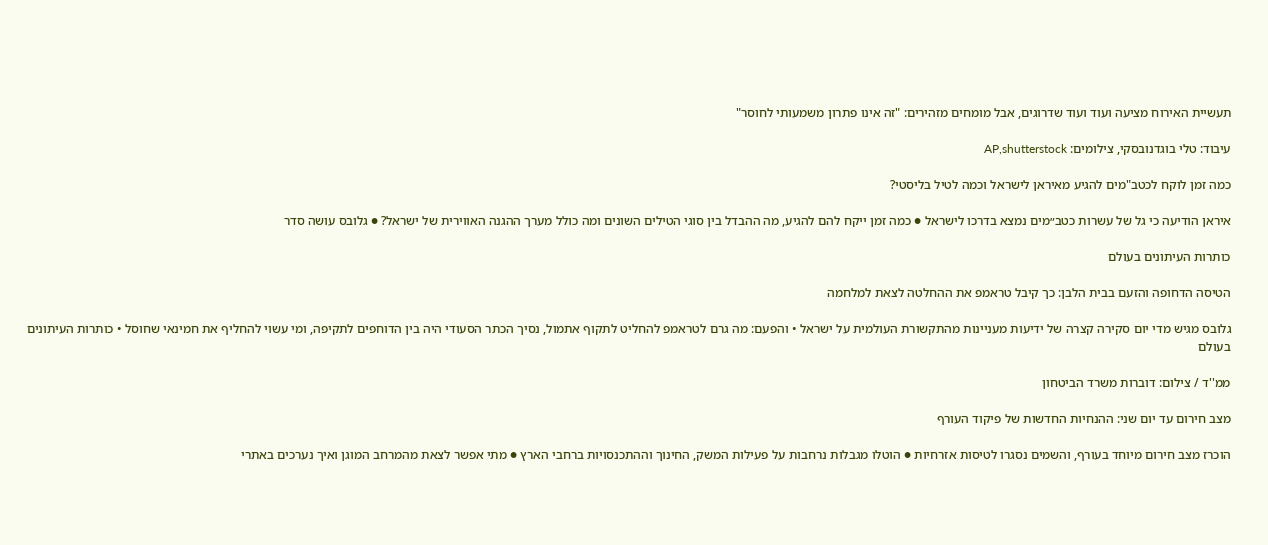תעשיית האירוח מציעה ועוד ועוד שדרוגים, אבל מומחים מזהירים: "זה אינו פתרון משמעותי לחוסר"

עיבוד: טלי בוגדנובסקי, צילומים: AP,shutterstock

כמה זמן לוקח לכטב"מים להגיע מאיראן לישראל וכמה לטיל בליסטי?

איראן הודיעה כי גל של עשרות כטב״מים נמצא בדרכו לישראל ● כמה זמן ייקח להם להגיע, מה ההבדל בין סוגי הטילים השונים ומה כולל מערך ההגנה האווירית של ישראל? ● גלובס עושה סדר

כותרות העיתונים בעולם

הטיסה הדחופה והזעם בבית הלבן: כך קיבל טראמפ את ההחלטה לצאת למלחמה

גלובס מגיש מדי יום סקירה קצרה של ידיעות מעניינות מהתקשורת העולמית על ישראל • והפעם: מה גרם לטראמפ להחליט לתקוף אתמול, נסיך הכתר הסעודי היה בין הדוחפים לתקיפה, ומי עשוי להחליף את חמינאי שחוסל • כותרות העיתונים בעולם

ממ''ד / צילום: דוברות משרד הביטחון

מצב חירום עד יום שני: ההנחיות החדשות של פיקוד העורף

הוכרז מצב חירום מיוחד בעורף, והשמים נסגרו לטיסות אזרחיות ● הוטלו מגבלות נרחבות על פעילות המשק, החינוך וההתכנסויות ברחבי הארץ ● מתי אפשר לצאת מהמרחב המוגן ואיך נערכים באתרי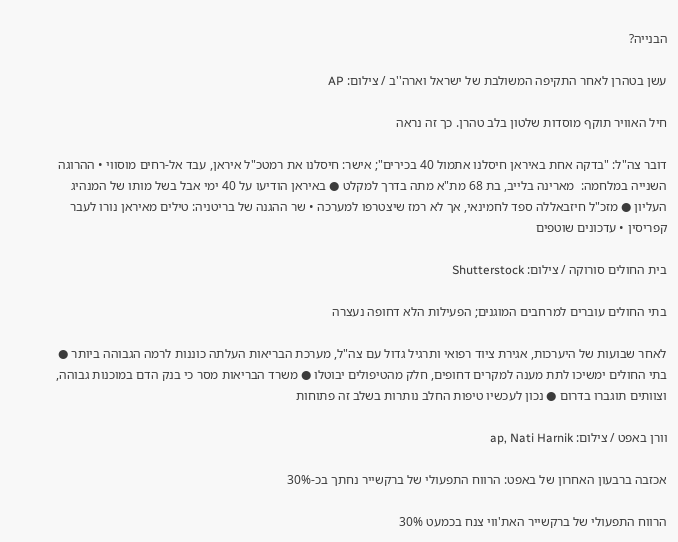הבנייה?

עשן בטהרן לאחר התקיפה המשולבת של ישראל וארה''ב / צילום: AP

חיל האוויר תוקף מוסדות שלטון בלב טהרן. כך זה נראה

דובר צה"ל: "בדקה אחת באיראן חיסלנו אתמול 40 בכירים"; אישר: חיסלנו את רמטכ"ל איראן, עבד אל-רחים מוסווי • ההרוגה השנייה במלחמה:  מארינה בלייב, בת 68 מת"א מתה בדרך למקלט ● באיראן הודיעו על 40 ימי אבל בשל מותו של המנהיג העליון ● מזכ"ל חיזבאללה ספד לחמינאי, אך לא רמז שיצטרפו למערכה • שר ההגנה של בריטניה: טילים מאיראן נורו לעבר קפריסין • עדכונים שוטפים

בית החולים סורוקה / צילום: Shutterstock

בתי החולים עוברים למרחבים המוגנים; הפעילות הלא דחופה נעצרה

לאחר שבועות של היערכות, אגירת ציוד רפואי ותרגיל גדול עם צה"ל, מערכת הבריאות העלתה כוננות לרמה הגבוהה ביותר ● בתי החולים ימשיכו לתת מענה למקרים דחופים, חלק מהטיפולים יבוטלו ● משרד הבריאות מסר כי בנק הדם במוכנות גבוהה, וצוותים תוגברו בדרום ● נכון לעכשיו טיפות החלב נותרות בשלב זה פתוחות

וורן באפט / צילום: ap, Nati Harnik

אכזבה ברבעון האחרון של באפט: הרווח התפעולי של ברקשייר נחתך בכ-30%

הרווח התפעולי של ברקשייר האת'ווי צנח בכמעט 30%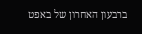ברבעון האחרון של באפט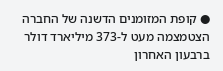● קופת המזומנים הדשנה של החברה הצטמצמה מעט ל-373 מיליארד דולר ברבעון האחרון